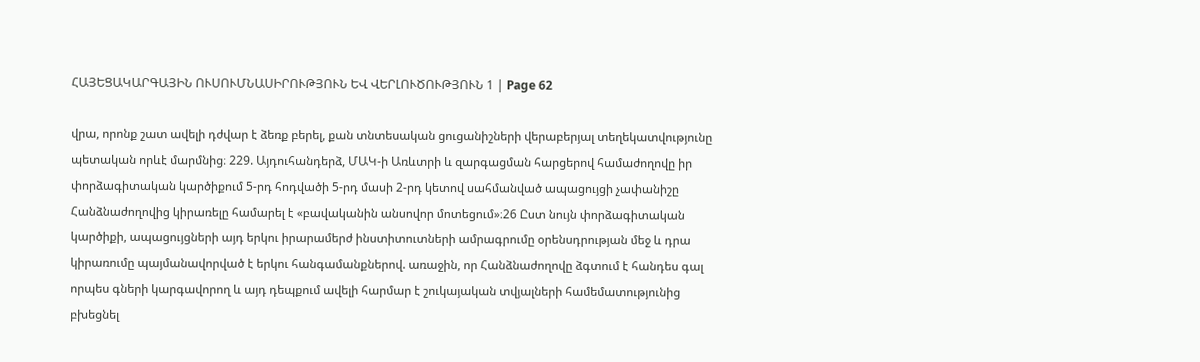ՀԱՅԵՑԱԿԱՐԳԱՅԻՆ ՈՒՍՈՒՄՆԱՍԻՐՈՒԹՅՈՒՆ ԵՎ ՎԵՐԼՈՒԾՈՒԹՅՈՒՆ 1 | Page 62

վրա, որոնք շատ ավելի դժվար է ձեռք բերել, քան տնտեսական ցուցանիշների վերաբերյալ տեղեկատվությունը պետական որևէ մարմնից։ 229. Այդուհանդերձ, ՄԱԿ-ի Առևտրի և զարգացման հարցերով համաժողովը իր փորձագիտական կարծիքում 5-րդ հոդվածի 5-րդ մասի 2-րդ կետով սահմանված ապացույցի չափանիշը Հանձնաժողովից կիրառելը համարել է «բավականին անսովոր մոտեցում»։26 Ըստ նույն փորձագիտական կարծիքի, ապացույցների այդ երկու իրարամերժ ինստիտուտների ամրագրումը օրենսդրության մեջ և դրա կիրառումը պայմանավորված է երկու հանգամանքներով. առաջին, որ Հանձնաժողովը ձգտում է հանդես գալ որպես գների կարգավորող և այդ դեպքում ավելի հարմար է շուկայական տվյալների համեմատությունից բխեցնել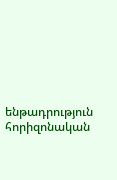ենթադրություն հորիզոնական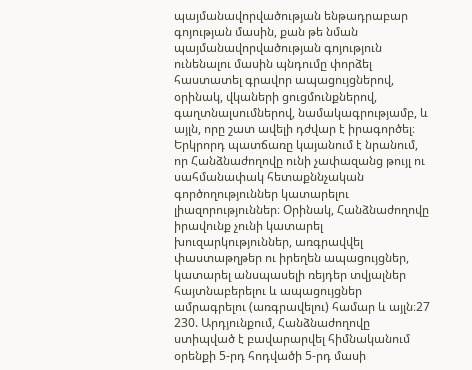պայմանավորվածության ենթադրաբար գոյության մասին, քան թե նման պայմանավորվածության գոյություն ունենալու մասին պնդումը փորձել հաստատել գրավոր ապացույցներով, օրինակ, վկաների ցուցմունքներով, գաղտնալսումներով, նամակագրությամբ, և այլն, որը շատ ավելի դժվար է իրագործել։ Երկրորդ պատճառը կայանում է նրանում, որ Հանձնաժողովը ունի չափազանց թույլ ու սահմանափակ հետաքննչական գործողություններ կատարելու լիազորություններ։ Օրինակ, Հանձնաժողովը իրավունք չունի կատարել խուզարկություններ, առգրավվել փաստաթղթեր ու իրեղեն ապացույցներ, կատարել անսպասելի ռեյդեր տվյալներ հայտնաբերելու և ապացույցներ ամրագրելու (առգրավելու) համար և այլն։27 230. Արդյունքում, Հանձնաժողովը ստիպված է բավարարվել հիմնականում օրենքի 5-րդ հոդվածի 5-րդ մասի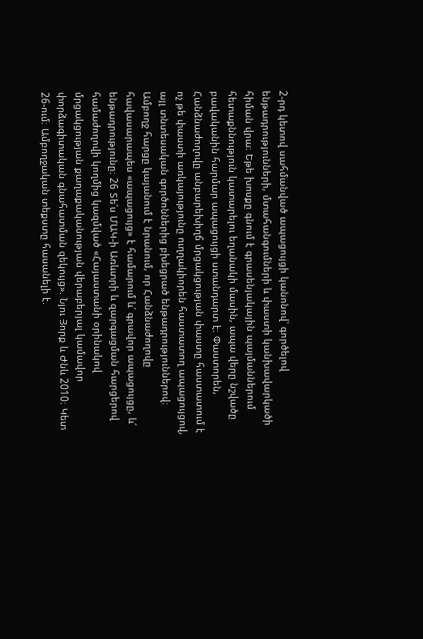2-րդ կետով սահմանված ապացույցի կանոնով՝ գործելով ենթադրությունների, մտահանգումների և փաստի կանխավարկածի հիման վրա։ Եթե խոսքը գնում է գրասենյակային պայմաններում հետաքննություն կատարելու եղանակի մասին, ապա վերը նշվածը բավականին հարմար ապացույցի ստանդարտ է։ Փաստորեն, Հանձնաժողովը անբարեխիղճ մրցակցության փաստը հաստատում է ոչ թե փաստի առկայությունը ուղղակիորեն հաստատող ապացույցով, այլ տնտեսական գործոններից բխեցրած ենթադրություններով։ Ամբողջ հարցը կայանում է նրանում, որ Հանձնաժողովը հավասարապես «ապացույց» է համարում և՛ գրավոր ապացույցը, և՛ ենթադրությունը։ 26 Տե՛ս ՄԱԿ-ի Առևտրի և զարգացման հարցերով համաժողովի կողմից կազմված «Հայաստանի օրինակով մրցակցության քաղաքականության վերաբերյալ կամավոր փորձագիտական գնահատման զեկույց». Նյու Յորք և Ժնև 2010։ Կետ 26-ում։ Ամբողջական տեքստը հասանելի է.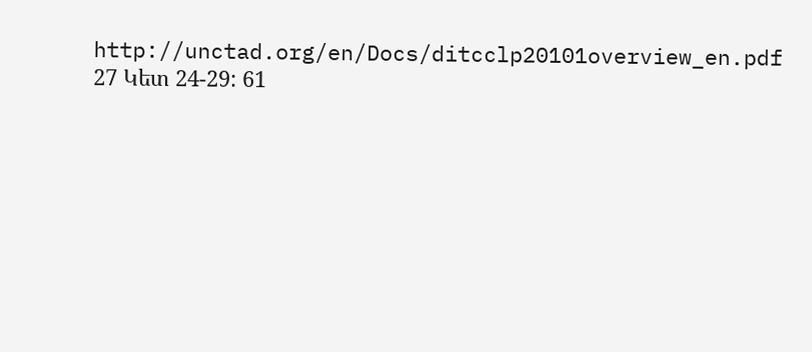http://unctad.org/en/Docs/ditcclp20101overview_en.pdf 27 Կետ 24-29: 61